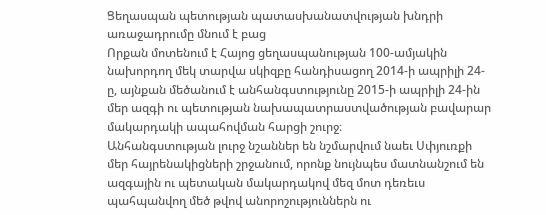Ցեղասպան պետության պատասխանատվության խնդրի առաջադրումը մնում է բաց
Որքան մոտենում է Հայոց ցեղասպանության 100-ամյակին նախորդող մեկ տարվա սկիզբը հանդիսացող 2014-ի ապրիլի 24-ը, այնքան մեծանում է անհանգստությունը 2015-ի ապրիլի 24-ին մեր ազգի ու պետության նախապատրաստվածության բավարար մակարդակի ապահովման հարցի շուրջ։
Անհանգստության լուրջ նշաններ են նշմարվում նաեւ Սփյուռքի մեր հայրենակիցների շրջանում, որոնք նույնպես մատնանշում են ազգային ու պետական մակարդակով մեզ մոտ դեռեւս պահպանվող մեծ թվով անորոշություններն ու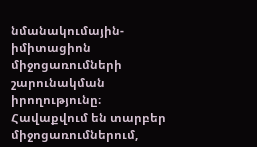նմանակումային-իմիտացիոն միջոցառումների շարունակման իրողությունը։
Հավաքվում են տարբեր միջոցառումներում,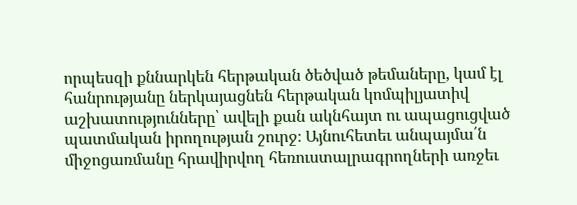որպեսզի քննարկեն հերթական ծեծված թեմաները, կամ էլ հանրությանը ներկայացնեն հերթական կոմպիլյատիվ աշխատությունները՝ ավելի քան ակնհայտ ու ապացուցված պատմական իրողության շուրջ։ Այնուհետեւ անպայմա՛ն միջոցառմանը հրավիրվող հեռուստալրագրողների առջեւ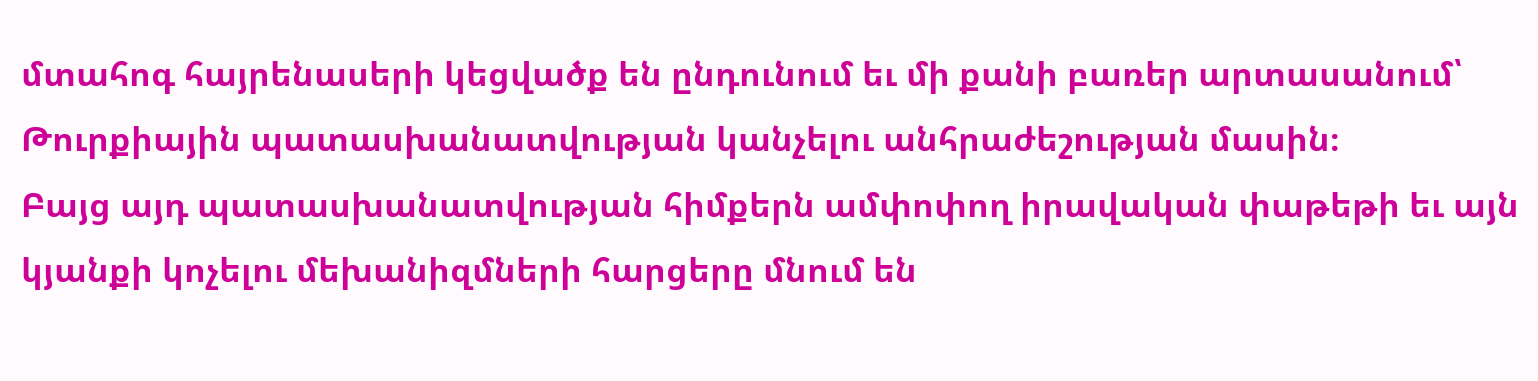մտահոգ հայրենասերի կեցվածք են ընդունում եւ մի քանի բառեր արտասանում՝ Թուրքիային պատասխանատվության կանչելու անհրաժեշության մասին։
Բայց այդ պատասխանատվության հիմքերն ամփոփող իրավական փաթեթի եւ այն կյանքի կոչելու մեխանիզմների հարցերը մնում են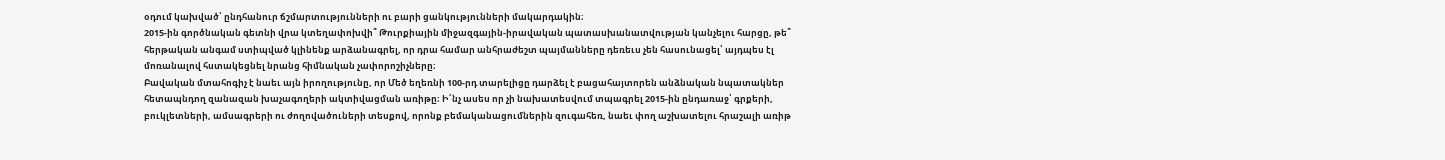օդում կախված՝ ընդհանուր ճշմարտությունների ու բարի ցանկությունների մակարդակին։
2015-ին գործնական գետնի վրա կտեղափոխվի՞ Թուրքիային միջազգային-իրավական պատասխանատվության կանչելու հարցը, թե՞ հերթական անգամ ստիպված կլինենք արձանագրել, որ դրա համար անհրաժեշտ պայմանները դեռեւս չեն հասունացել՝ այդպես էլ մոռանալով հստակեցնել նրանց հիմնական չափորոշիչները։
Բավական մտահոգիչ է նաեւ այն իրողությունը, որ Մեծ եղեռնի 100-րդ տարելիցը դարձել է բացահայտորեն անձնական նպատակներ հետապնդող զանազան խաչագողերի ակտիվացման առիթը։ Ի՛նչ ասես որ չի նախատեսվում տպագրել 2015-ին ընդառաջ՝ գրքերի, բուկլետների, ամսագրերի ու ժողովածուների տեսքով, որոնք բեմականացումներին զուգահեռ, նաեւ փող աշխատելու հրաշալի առիթ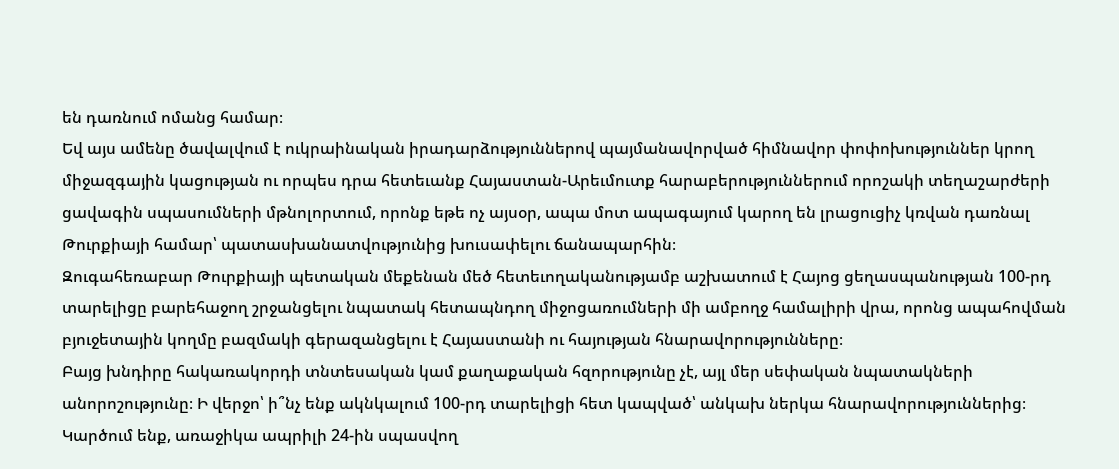են դառնում ոմանց համար։
Եվ այս ամենը ծավալվում է ուկրաինական իրադարձություններով պայմանավորված հիմնավոր փոփոխություններ կրող միջազգային կացության ու որպես դրա հետեւանք Հայաստան-Արեւմուտք հարաբերություններում որոշակի տեղաշարժերի ցավագին սպասումների մթնոլորտում, որոնք եթե ոչ այսօր, ապա մոտ ապագայում կարող են լրացուցիչ կռվան դառնալ Թուրքիայի համար՝ պատասխանատվությունից խուսափելու ճանապարհին։
Զուգահեռաբար Թուրքիայի պետական մեքենան մեծ հետեւողականությամբ աշխատում է Հայոց ցեղասպանության 100-րդ տարելիցը բարեհաջող շրջանցելու նպատակ հետապնդող միջոցառումների մի ամբողջ համալիրի վրա, որոնց ապահովման բյուջետային կողմը բազմակի գերազանցելու է Հայաստանի ու հայության հնարավորությունները։
Բայց խնդիրը հակառակորդի տնտեսական կամ քաղաքական հզորությունը չէ, այլ մեր սեփական նպատակների անորոշությունը։ Ի վերջո՝ ի՞նչ ենք ակնկալում 100-րդ տարելիցի հետ կապված՝ անկախ ներկա հնարավորություններից։
Կարծում ենք, առաջիկա ապրիլի 24-ին սպասվող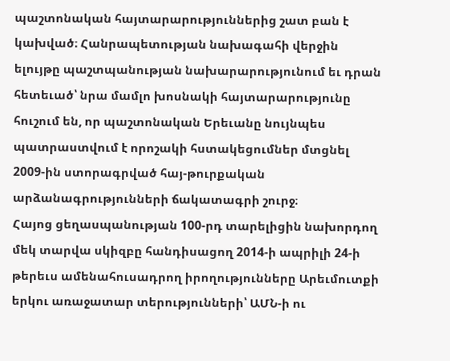պաշտոնական հայտարարություններից շատ բան է կախված։ Հանրապետության նախագահի վերջին ելույթը պաշտպանության նախարարությունում եւ դրան հետեւած՝ նրա մամլո խոսնակի հայտարարությունը հուշում են, որ պաշտոնական Երեւանը նույնպես պատրաստվում է որոշակի հստակեցումներ մտցնել 2009-ին ստորագրված հայ-թուրքական արձանագրությունների ճակատագրի շուրջ։
Հայոց ցեղասպանության 100-րդ տարելիցին նախորդող մեկ տարվա սկիզբը հանդիսացող 2014-ի ապրիլի 24-ի թերեւս ամենահուսադրող իրողությունները Արեւմուտքի երկու առաջատար տերությունների՝ ԱՄՆ-ի ու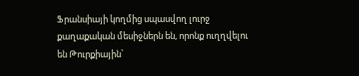Ֆրանսիայի կողմից սպասվող լուրջ քաղաքական մեսիջներն են, որոնք ուղղվելու են Թուրքիային՝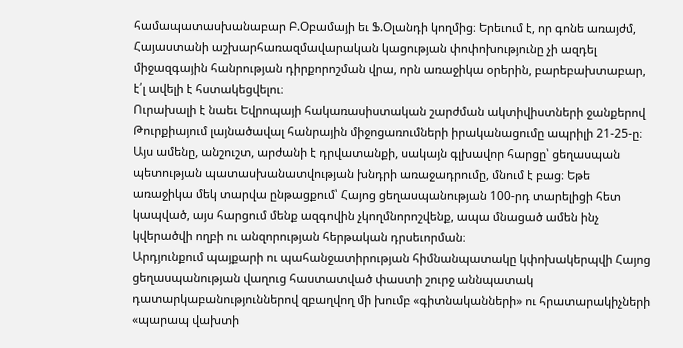համապատասխանաբար Բ.Օբամայի եւ Ֆ.Օլանդի կողմից։ Երեւում է, որ գոնե առայժմ, Հայաստանի աշխարհառազմավարական կացության փոփոխությունը չի ազդել միջազգային հանրության դիրքորոշման վրա, որն առաջիկա օրերին, բարեբախտաբար, է՛լ ավելի է հստակեցվելու։
Ուրախալի է նաեւ Եվրոպայի հակառասիստական շարժման ակտիվիստների ջանքերով Թուրքիայում լայնածավալ հանրային միջոցառումների իրականացումը ապրիլի 21-25-ը։
Այս ամենը, անշուշտ, արժանի է դրվատանքի, սակայն գլխավոր հարցը՝ ցեղասպան պետության պատասխանատվության խնդրի առաջադրումը, մնում է բաց։ Եթե առաջիկա մեկ տարվա ընթացքում՝ Հայոց ցեղասպանության 100-րդ տարելիցի հետ կապված, այս հարցում մենք ազգովին չկողմնորոշվենք, ապա մնացած ամեն ինչ կվերածվի ողբի ու անզորության հերթական դրսեւորման։
Արդյունքում պայքարի ու պահանջատիրության հիմնանպատակը կփոխակերպվի Հայոց ցեղասպանության վաղուց հաստատված փաստի շուրջ աննպատակ դատարկաբանություններով զբաղվող մի խումբ «գիտնականների» ու հրատարակիչների «պարապ վախտի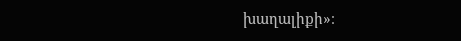խաղալիքի»։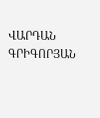ՎԱՐԴԱՆ ԳՐԻԳՈՐՅԱՆ